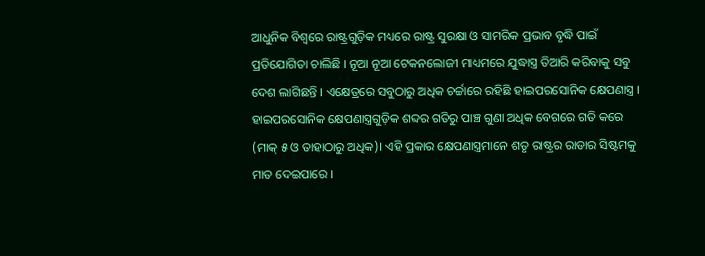ଆଧୁନିକ ବିଶ୍ବରେ ରାଷ୍ଟ୍ରଗୁଡ଼ିକ ମଧ୍ୟରେ ରାଷ୍ଟ୍ର ସୁରକ୍ଷା ଓ ସାମରିକ ପ୍ରଭାବ ବୃଦ୍ଧି ପାଇଁ ପ୍ରତିଯୋଗିତା ଚାଲିଛି । ନୂଆ ନୂଆ ଟେକନଲୋଜୀ ମାଧ୍ୟମରେ ଯୁଦ୍ଧାସ୍ତ୍ର ତିଆରି କରିବାକୁ ସବୁ ଦେଶ ଲାଗିଛନ୍ତି । ଏକ୍ଷେତ୍ରରେ ସବୁଠାରୁ ଅଧିକ ଚର୍ଚ୍ଚାରେ ରହିଛି ହାଇପରସୋନିକ କ୍ଷେପଣାସ୍ତ୍ର ।
ହାଇପରସୋନିକ କ୍ଷେପଣାସ୍ତ୍ରଗୁଡ଼ିକ ଶବ୍ଦର ଗତିରୁ ପାଞ୍ଚ ଗୁଣା ଅଧିକ ବେଗରେ ଗତି କରେ (ମାକ୍ ୫ ଓ ତାହାଠାରୁ ଅଧିକ)। ଏହି ପ୍ରକାର କ୍ଷେପଣାସ୍ତ୍ରମାନେ ଶତୃ ରାଷ୍ଟ୍ରର ରାଡାର ସିଷ୍ଟମକୁ ମାତ ଦେଇପାରେ ।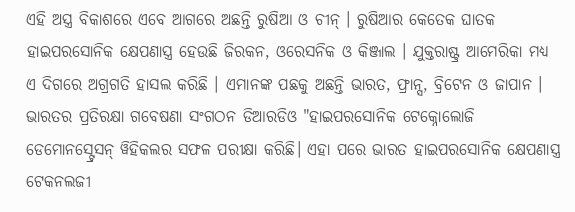ଏହି ଅସ୍ତ୍ର ବିକାଶରେ ଏବେ ଆଗରେ ଅଛନ୍ତି ରୁଷିଆ ଓ ଚୀନ୍ । ରୁଷିଆର କେତେକ ଘାତକ ହାଇପରସୋନିକ କ୍ଷେପଣାସ୍ତ୍ର ହେଉଛି ଜିରକନ, ଓରେସନିକ ଓ କିଞ୍ଜାଲ । ଯୁକ୍ତରାଷ୍ଟ୍ର ଆମେରିକା ମଧ୍ୟ ଏ ଦିଗରେ ଅଗ୍ରଗତି ହାସଲ କରିଛି । ଏମାନଙ୍କ ପଛକୁ ଅଛନ୍ତି ଭାରତ, ଫ୍ରାନ୍ସ, ବ୍ରିଟେନ ଓ ଜାପାନ । ଭାରତର ପ୍ରତିରକ୍ଷା ଗବେଷଣା ସଂଗଠନ ଡିଆରଡିଓ "ହାଇପରସୋନିକ ଟେକ୍ନୋଲୋଜି ଡେମୋନସ୍ଟ୍ରେସନ୍ ୱିହିକଲର ସଫଳ ପରୀକ୍ଷା କରିଛି। ଏହା ପରେ ଭାରତ ହାଇପରସୋନିକ କ୍ଷେପଣାସ୍ତ୍ର ଟେକନଲଜୀ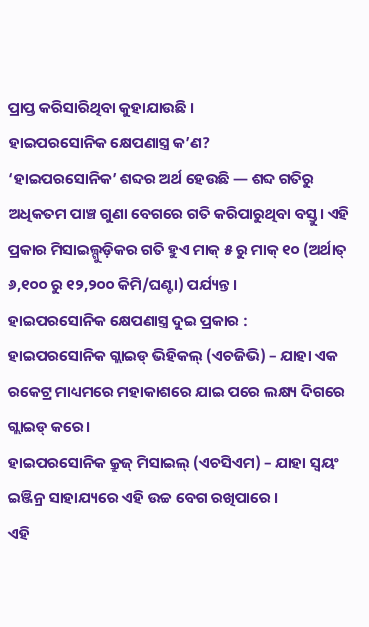ପ୍ରାପ୍ତ କରିସାରିଥିବା କୁହାଯାଉଛି ।
ହାଇପରସୋନିକ କ୍ଷେପଣାସ୍ତ୍ର କ’ଣ?
‘ହାଇପରସୋନିକ’ ଶବ୍ଦର ଅର୍ଥ ହେଉଛି — ଶବ୍ଦ ଗତିରୁ ଅଧିକତମ ପାଞ୍ଚ ଗୁଣା ବେଗରେ ଗତି କରିପାରୁଥିବା ବସ୍ତୁ। ଏହି ପ୍ରକାର ମିସାଇଲ୍ଗୁଡ଼ିକର ଗତି ହୁଏ ମାକ୍ ୫ ରୁ ମାକ୍ ୧୦ (ଅର୍ଥାତ୍ ୬,୧୦୦ ରୁ ୧୨,୨୦୦ କିମି/ଘଣ୍ଟା) ପର୍ଯ୍ୟନ୍ତ।
ହାଇପରସୋନିକ କ୍ଷେପଣାସ୍ତ୍ର ଦୁଇ ପ୍ରକାର :
ହାଇପରସୋନିକ ଗ୍ଲାଇଡ୍ ଭିହିକଲ୍ (ଏଚଜିଭି) – ଯାହା ଏକ ରକେଟ୍ର ମାଧ୍ୟମରେ ମହାକାଶରେ ଯାଇ ପରେ ଲକ୍ଷ୍ୟ ଦିଗରେ ଗ୍ଲାଇଡ୍ କରେ।
ହାଇପରସୋନିକ କ୍ରୁଜ୍ ମିସାଇଲ୍ (ଏଚସିଏମ) – ଯାହା ସ୍ୱୟଂ ଇଞ୍ଜିନ୍ର ସାହାଯ୍ୟରେ ଏହି ଉଚ୍ଚ ବେଗ ରଖିପାରେ ।
ଏହି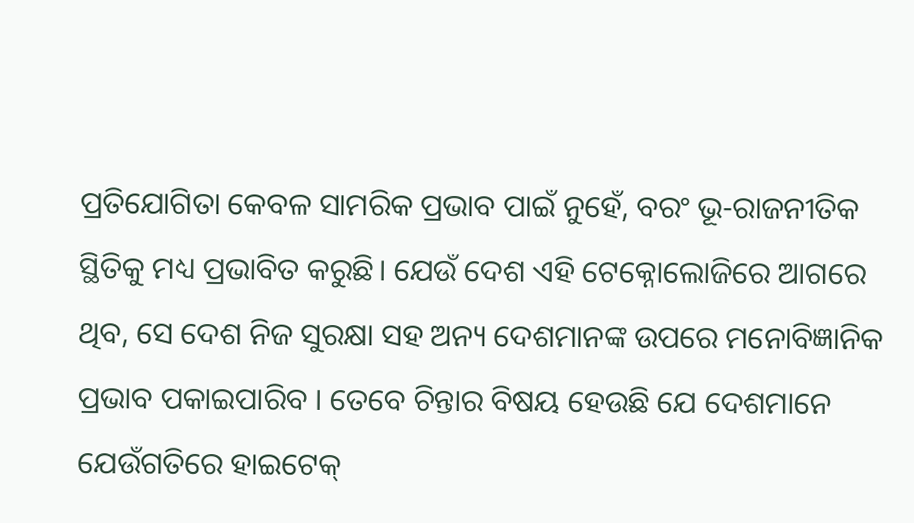ପ୍ରତିଯୋଗିତା କେବଳ ସାମରିକ ପ୍ରଭାବ ପାଇଁ ନୁହେଁ, ବରଂ ଭୂ-ରାଜନୀତିକ ସ୍ଥିତିକୁ ମଧ୍ୟ ପ୍ରଭାବିତ କରୁଛି। ଯେଉଁ ଦେଶ ଏହି ଟେକ୍ନୋଲୋଜିରେ ଆଗରେ ଥିବ, ସେ ଦେଶ ନିଜ ସୁରକ୍ଷା ସହ ଅନ୍ୟ ଦେଶମାନଙ୍କ ଉପରେ ମନୋବିଜ୍ଞାନିକ ପ୍ରଭାବ ପକାଇପାରିବ । ତେବେ ଚିନ୍ତାର ବିଷୟ ହେଉଛି ଯେ ଦେଶମାନେ ଯେଉଁଗତିରେ ହାଇଟେକ୍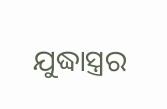ଯୁଦ୍ଧାସ୍ତ୍ରର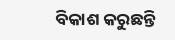ବିକାଶ କରୁଛନ୍ତି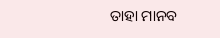ତାହା ମାନବ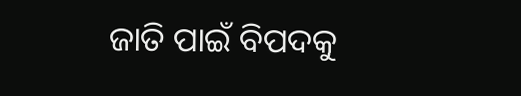ଜାତି ପାଇଁ ବିପଦକୁ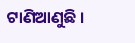ଟାଣିଆଣୁଛି ।